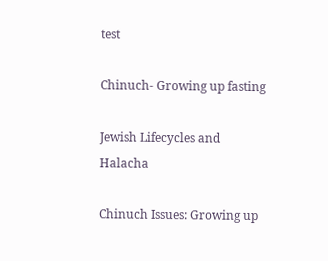test

Chinuch- Growing up fasting

Jewish Lifecycles and Halacha

Chinuch Issues: Growing up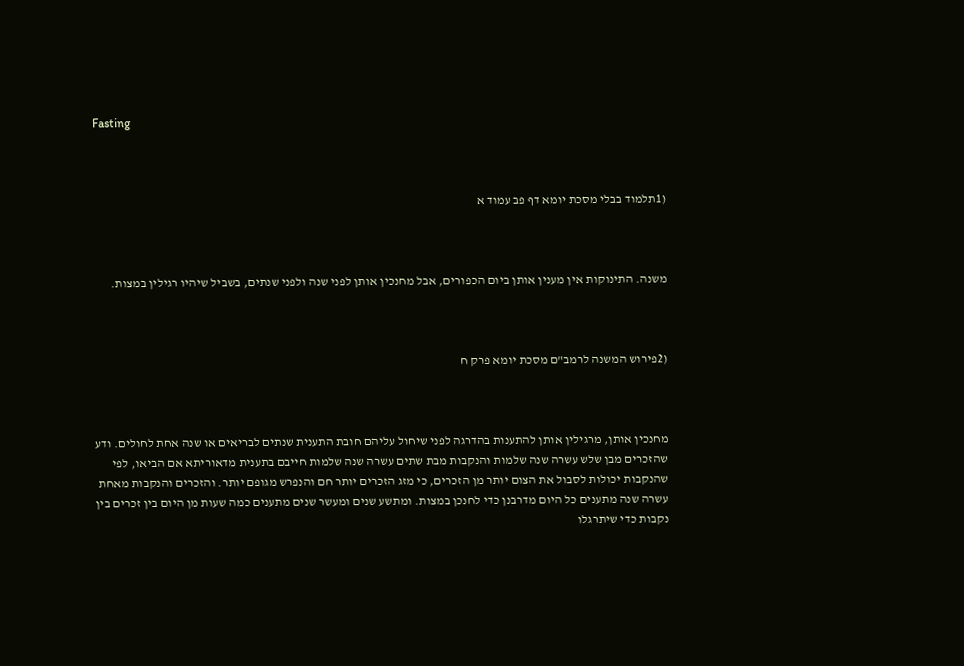Fasting



(1תלמוד בבלי מסכת יומא דף פב עמוד א



משנה. התינוקות אין מענין אותן ביום הכפורים, אבל מחנכין אותן לפני שנה ולפני שנתים, בשביל שיהיו רגילין במצות.



(2פירוש המשנה לרמב"ם מסכת יומא פרק ח



מחנכין אותן, מרגילין אותן להתענות בהדרגה לפני שיחול עליהם חובת התענית שנתים לבריאים או שנה אחת לחולים. ודע שהזכרים מבן שלש עשרה שנה שלמות והנקבות מבת שתים עשרה שנה שלמות חייבם בתענית מדאוריתא אם הביאו, לפי שהנקבות יכולות לסבול את הצום יותר מן הזכרים, כי מזג הזכרים יותר חם והנפרש מגופם יותר. והזכרים והנקבות מאחת עשרה שנה מתענים כל היום מדרבנן כדי לחנכן במצות. ומתשע שנים ומעשר שנים מתענים כמה שעות מן היום בין זכרים בין נקבות כדי שיתרגלו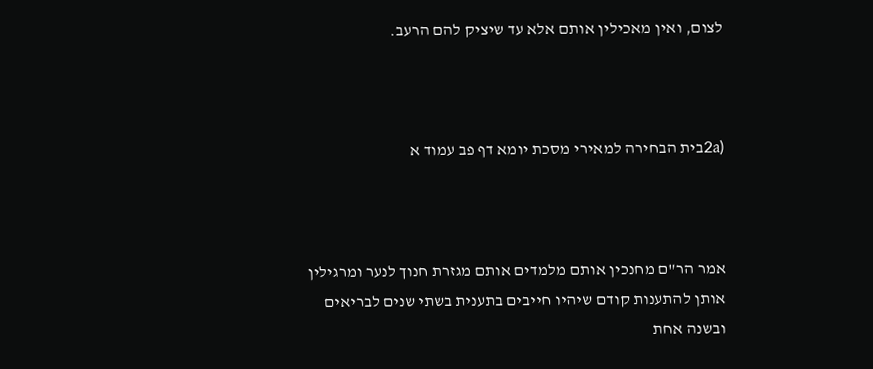לצום, ואין מאכילין אותם אלא עד שיציק להם הרעב.



(2aבית הבחירה למאירי מסכת יומא דף פב עמוד א



אמר הר"ם מחנכין אותם מלמדים אותם מגזרת חנוך לנער ומרגילין אותן להתענות קודם שיהיו חייבים בתענית בשתי שנים לבריאים ובשנה אחת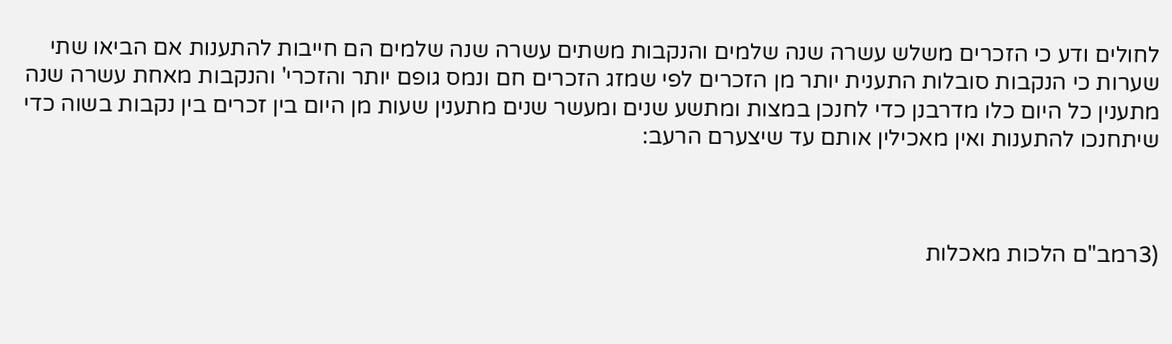לחולים ודע כי הזכרים משלש עשרה שנה שלמים והנקבות משתים עשרה שנה שלמים הם חייבות להתענות אם הביאו שתי שערות כי הנקבות סובלות התענית יותר מן הזכרים לפי שמזג הזכרים חם ונמס גופם יותר והזכרי' והנקבות מאחת עשרה שנה מתענין כל היום כלו מדרבנן כדי לחנכן במצות ומתשע שנים ומעשר שנים מתענין שעות מן היום בין זכרים בין נקבות בשוה כדי שיתחנכו להתענות ואין מאכילין אותם עד שיצערם הרעב:



(3רמב"ם הלכות מאכלות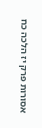אסורות פרק יז הלכה כח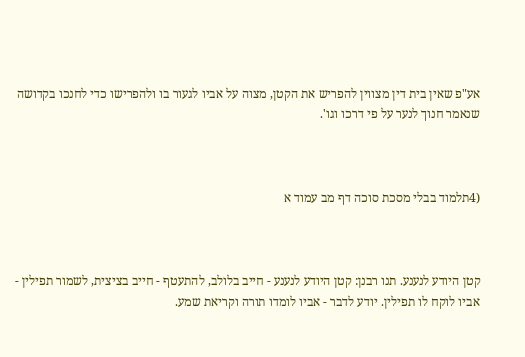אע"פ שאין בית דין מצווין להפריש את הקטן, מצוה על אביו לגעור בו ולהפרישו כדי לחנכו בקדושה שנאמר חנוך לנער על פי דרכו וגו'.



(4תלמוד בבלי מסכת סוכה דף מב עמוד א



קטן היודע לנענע. תנו רבנן: קטן היודע לנענע - חייב בלולב, להתעטף - חייב בציצית, לשמור תפילין - אביו לוקח לו תפילין. יודע לדבר - אביו לומדו תורה וקריאת שמע.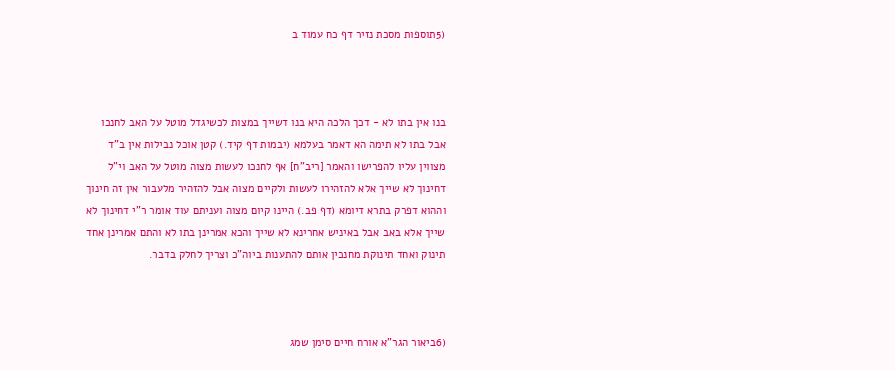(5תוספות מסכת נזיר דף כח עמוד ב



בנו אין בתו לא - דכך הלכה היא בנו דשייך במצות לכשיגדל מוטל על האב לחנכו אבל בתו לא תימה הא דאמר בעלמא (יבמות דף קיד.) קטן אוכל נבילות אין ב"ד מצווין עליו להפרישו והאמר [ריב"ח] אף לחנכו לעשות מצוה מוטל על האב וי"ל דחינוך לא שייך אלא להזהירו לעשות ולקיים מצוה אבל להזהיר מלעבור אין זה חינוך וההוא דפרק בתרא דיומא (דף פב.) היינו קיום מצוה ועניתם עוד אומר ר"י דחינוך לא שייך אלא באב אבל באיניש אחרינא לא שייך והכא אמרינן בתו לא והתם אמרינן אחד תינוק ואחד תינוקת מחנכין אותם להתענות ביוה"כ וצריך לחלק בדבר.



(6ביאור הגר"א אורח חיים סימן שמג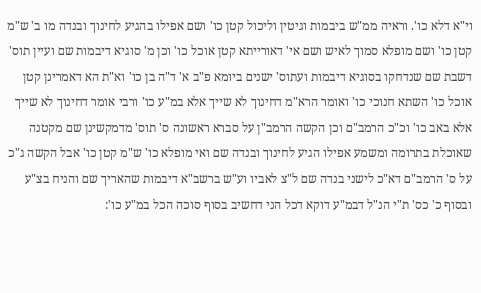וי"א דלא כו'. וראיה ממ"ש ביבמות וגיטין וליכול קטן כו' ושם אפילו בהגיע לחינוך ובנדה מו ב' ש"מ קטן כו' ושם מופלא סמוך לאיש ושם אי' דאורייתא קטן אוכל כו' וכן מ' סוגיא דיבמות שם ועיין תוס' דשבת שם שנדחקו בסוגיא דיבמות ועתוס' ישנים ביומא פ"ב א' ד"ה בן כו' וא"ת הא דאמרינן קטן אוכל כו' השתא חנוכי כו' ואומר הרא"מ דחינוך לא שייך אלא במ"ע כו' ורבי אומר דחינוך לא שייך אלא באב כו' וכ"כ הרמב"ם וכן הקשה הרמב"ן על סברא ראשונה ס' תוס' מדמקשינן שם מקטנה שאוכלת בתרומה ומשמע אפילו הגיע לחינוך ובנדה שם ואי מופלא כו' ש"מ קטן כו' אבל הקשה ג"כ על ס' הרמב"ם דא"כ לישני בנדה שם ל"צ לאביו וע"ש ברשב"א דיבמות שהאריך שם והניח בצ"ע ובסוף כ' כס' ת"י הנ"ל דבמ"ע דוקא דכל הני דחשיב בסוף סוכה הכל במ"ע כו':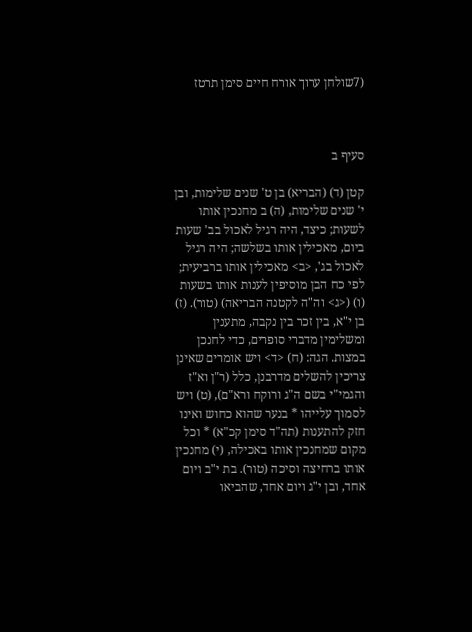(7שולחן ערוך אורח חיים סימן תרטז



סעיף ב

קטן (ד) (הבריא) בן ט' שנים שלימות, ובן י' שנים שלימות, (ה) ב מחנכין אותו לשעות; כיצד, היה רגיל לאכול בב' שעות ביום, מאכילין אותו בשלשה; היה רגיל לאכול בג', <ב> מאכילין אותו ברביעית; לפי כח הבן מוסיפין לענות אותו בשעות (ו) (<ג> וה"ה לקטנה הבריאה) (טור). (ז) בן י"א, בין זכר בין נקבה, מתענין ומשלימין מדברי סופרים, כדי לחנכן במצות. הגה: (ח) <ד> ויש אומרים שאינן צריכין להשלים מדרבנן, כלל (ר"ן וא"ז והגמי"י בשם ה"ג ורוקח ורא"ם), (ט) ויש לסמוך עלייהו * בנער שהוא כחוש ואינו חזק להתענות (תה"ד סימן קכ"א) * וכל מקום שמחנכין אותו באכילה, (י) מחנכין אותו ברחיצה וסיכה (טור). בת י"ב ויום אחד, ובן י"ג ויום אחד, שהביאו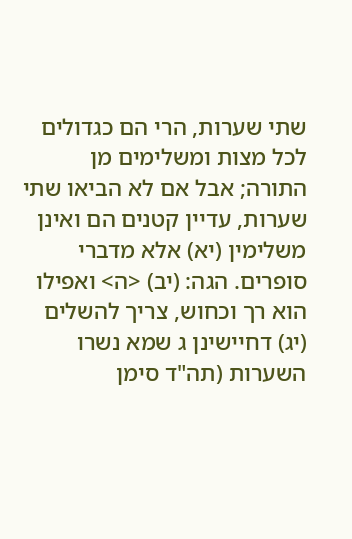שתי שערות, הרי הם כגדולים לכל מצות ומשלימים מן התורה; אבל אם לא הביאו שתי שערות, עדיין קטנים הם ואינן משלימין (יא) אלא מדברי סופרים. הגה: (יב) <ה> ואפילו הוא רך וכחוש, צריך להשלים (יג) דחיישינן ג שמא נשרו השערות (תה"ד סימן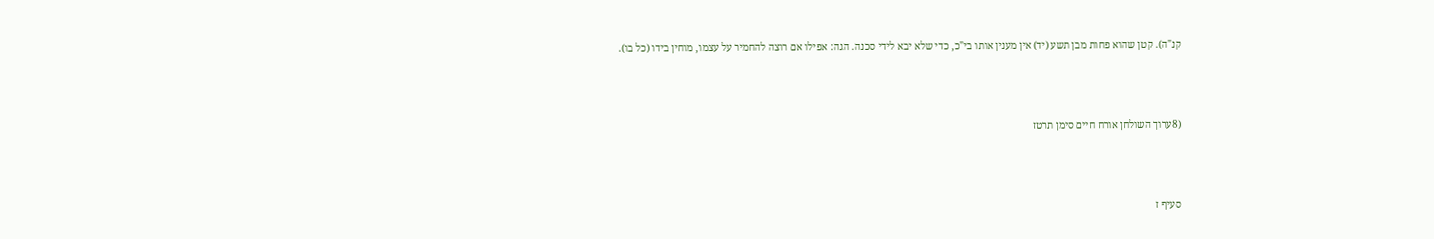קנ"ה). קטן שהוא פחות מבן תשע (יד) אין מענין אותו בי"כ, כדי שלא יבא לידי סכנה. הגה: אפילו אם רוצה להחמיר על עצמו, מוחין בידו (כל בו).



(8ערוך השולחן אורח חיים סימן תרטז



סעיף ז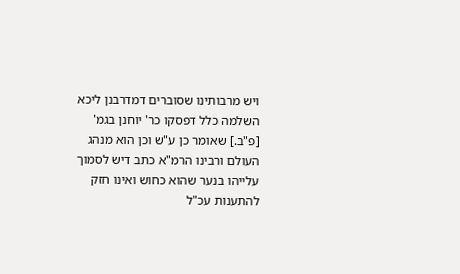ויש מרבותינו שסוברים דמדרבנן ליכא השלמה כלל דפסקו כר' יוחנן בגמ' [פ"ב.] שאומר כן ע"ש וכן הוא מנהג העולם ורבינו הרמ"א כתב דיש לסמוך עלייהו בנער שהוא כחוש ואינו חזק להתענות עכ"ל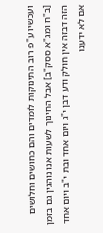ועכשיו ע"פ רוב התינוקות לומדים והם כחושים וחלושים [ב"ח ומג"א ססק"ב] אבל החינוך לשעות אנו נוהגין גם בזמן הזה דבזה אין חולק ודע דבן י"ג ויום אחד ובת י"ב ויום אחד אם לא ידענו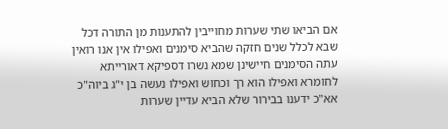אם הביאו שתי שערות מחוייבין להתענות מן התורה דכל שבא לכלל שנים חזקה שהביא סימנים ואפילו אין אנו רואין עתה הסימנים חיישינן שמא נשרו דספיקא דאורייתא לחומרא ואפילו הוא רך וכחוש ואפילו נעשה בן י"ג ביוה"כ אא"כ ידענו בבירור שלא הביא עדיין שערות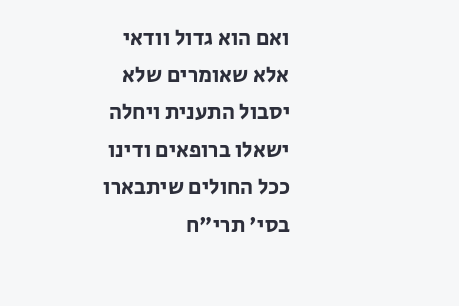ואם הוא גדול וודאי אלא שאומרים שלא יסבול התענית ויחלה ישאלו ברופאים ודינו ככל החולים שיתבארו בסי' תרי"ח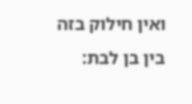ואין חילוק בזה בין בן לבת: